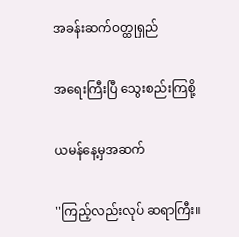အခန်းဆက်ဝတ္ထုရှည်

အရေးကြီးပြီ သွေးစည်းကြစို့

ယမန်နေ့မှအဆက်

''ကြည့်လည်းလုပ် ဆရာကြီး။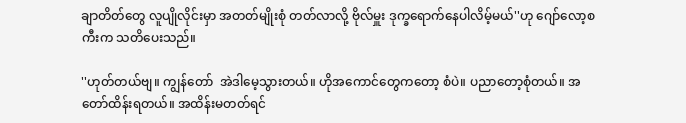ချာတိတ်တွေ လူပျိုလိုင်းမှာ အတတ်မျိုးစုံ တတ်လာလို့ ဗိုလ်မှူး ဒုက္ခရောက်နေပါလိမ့်မယ်''ဟု ဂျော်လော့စကီးက သတိပေးသည်။

''ဟုတ်တယ်ဗျ။ ကျွန်တော်  အဲဒါမေ့သွားတယ်။ ဟိုအကောင်တွေကတော့ စံပဲ။ ပညာတော့စုံတယ်။ အတော်ထိန်းရတယ်။ အထိန်းမတတ်ရင်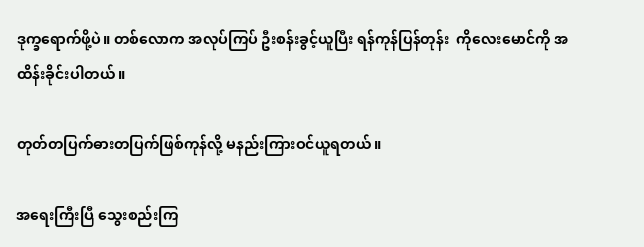ဒုက္ခရောက်ဖို့ပဲ။ တစ်လောက အလုပ်ကြပ် ဦးစန်းခွင့်ယူပြီး ရန်ကုန်ပြန်တုန်း  ကိုလေးမောင်ကို အထိန်းခိုင်းပါတယ်။

တုတ်တပြက်ဓားတပြက်ဖြစ်ကုန်လို့ မနည်းကြားဝင်ယူရတယ်။

အရေးကြီးပြီ သွေးစည်းကြ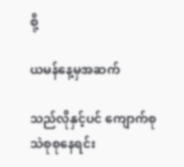စို့

ယမန်နေ့မှအဆက်

သည်လိုနှင့်ပင် ကျောက်စု သဲစုစုနေရင်း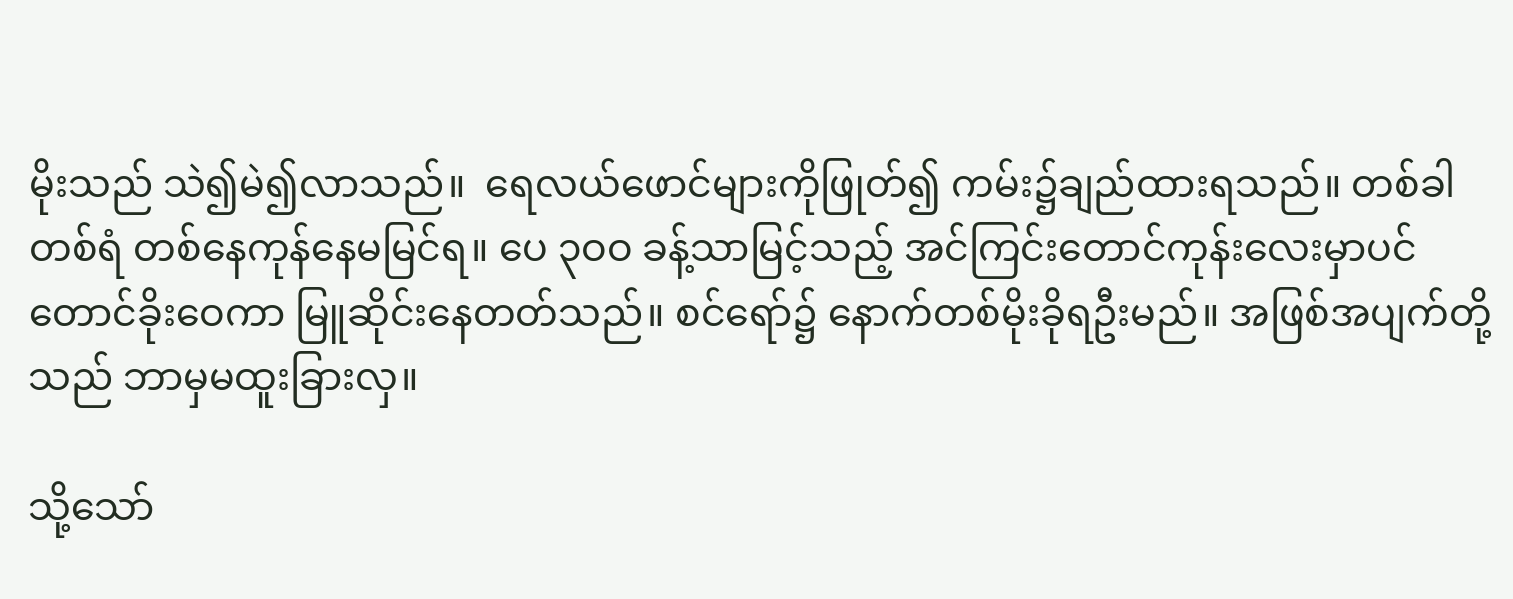မိုးသည် သဲ၍မဲ၍လာသည်။  ရေလယ်ဖောင်များကိုဖြုတ်၍ ကမ်း၌ချည်ထားရသည်။ တစ်ခါတစ်ရံ တစ်နေကုန်နေမမြင်ရ။ ပေ ၃ဝဝ ခန့်သာမြင့်သည့် အင်ကြင်းတောင်ကုန်းလေးမှာပင် တောင်ခိုးဝေကာ မြူဆိုင်းနေတတ်သည်။ စင်ရော်၌ နောက်တစ်မိုးခိုရဦးမည်။ အဖြစ်အပျက်တို့သည် ဘာမှမထူးခြားလှ။

သို့သော်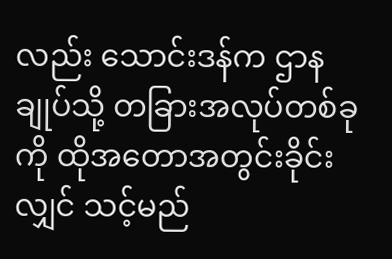လည်း သောင်းဒန်က ဌာနချုပ်သို့ တခြားအလုပ်တစ်ခုကို ထိုအတောအတွင်းခိုင်းလျှင် သင့်မည်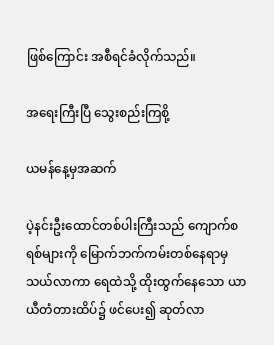ဖြစ်ကြောင်း အစီရင်ခံလိုက်သည်။

အရေးကြီးပြီ သွေးစည်းကြစို့

ယမန်နေ့မှအဆက်

ပဲ့နင်းဦးထောင်တစ်ပါးကြီးသည် ကျောက်စရစ်များကို မြောက်ဘက်ကမ်းတစ်နေရာမှ သယ်လာကာ ရေထဲသို့ ထိုးထွက်နေသော ယာယီတံတားထိပ်၌ ဖင်ပေး၍ ဆုတ်လာ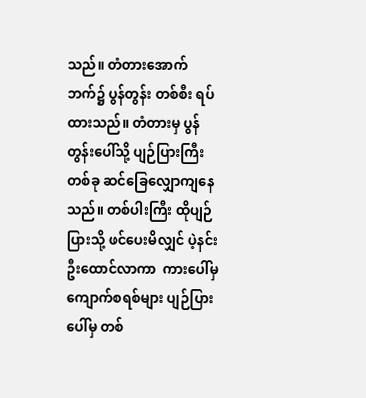သည်။ တံတားအောက်ဘက်၌ ပွန်တွန်း တစ်စီး ရပ်ထားသည်။ တံတားမှ ပွန်တွန်းပေါ်သို့ ပျဉ်ပြားကြီးတစ်ခု ဆင်ခြေလျှောကျနေသည်။ တစ်ပါးကြီး ထိုပျဉ်ပြားသို့ ဖင်ပေးမိလျှင် ပဲ့နင်းဦးထောင်လာကာ  ကားပေါ်မှကျောက်စရစ်များ ပျဉ်ပြားပေါ်မှ တစ်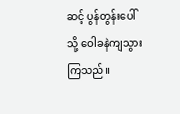ဆင့် ပွန်တွန်းပေါ်သို့ ဝေါခနဲကျသွားကြသည်။